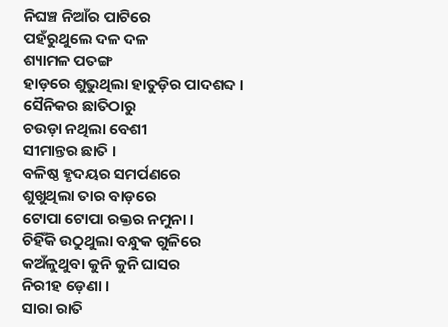ନିଘଞ୍ଚ ନିଆଁର ପାଟିରେ
ପହଁରୁଥୁଲେ ଦଳ ଦଳ
ଶ୍ୟାମଳ ପତଙ୍ଗ
ହାଡ଼ରେ ଶୁଭୁଥିଲା ହାତୁଡ଼ିର ପାଦଶବ୍ଦ ।
ସୈନିକର ଛାତିଠାରୁ
ଚଉଡ଼ା ନଥିଲା ବେଶୀ
ସୀମାନ୍ତର ଛାତି ।
ବଳିଷ୍ଠ ହୃଦୟର ସମର୍ପଣରେ
ଶୁଖୁଥିଲା ତାର ବାଡ଼ରେ
ଟୋପା ଟୋପା ରକ୍ତର ନମୁନା ।
ଚିହିଁକି ଉଠୁଥୁଲା ବନ୍ଧୁକ ଗୁଳିରେ
କଅଁଳୁଥୁବା କୁନି କୁନି ଘାସର
ନିରୀହ ଡ଼େଣା ।
ସାରା ରାତି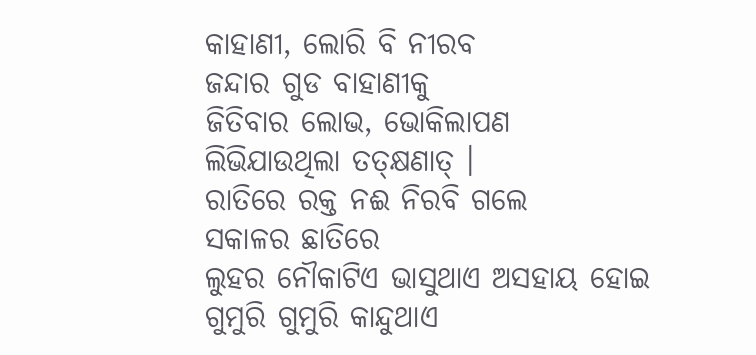କାହାଣୀ, ଲୋରି ବି ନୀରବ
ଜନ୍ଦାର ଗୁଡ ବାହାଣୀକୁ
ଜିତିବାର ଲୋଭ, ଭୋକିଲାପଣ
ଲିଭିଯାଉଥିଲା ତତ୍କ୍ଷଣାତ୍ ।
ରାତିରେ ରକ୍ତ ନଈ ନିରବି ଗଲେ
ସକାଳର ଛାତିରେ
ଲୁହର ନୌକାଟିଏ ଭାସୁଥାଏ ଅସହାୟ ହୋଇ
ଗୁମୁରି ଗୁମୁରି କାନ୍ଦୁଥାଏ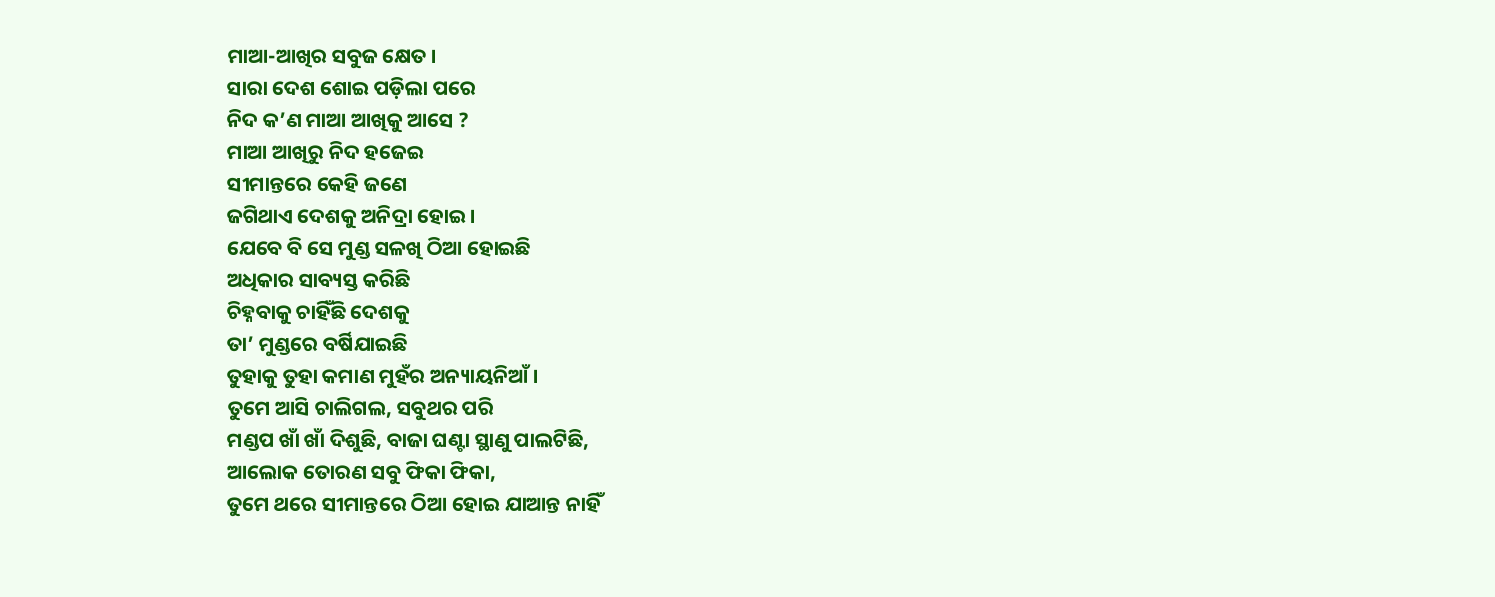ମାଆ-ଆଖିର ସବୁଜ କ୍ଷେତ ।
ସାରା ଦେଶ ଶୋଇ ପଡ଼ିଲା ପରେ
ନିଦ କ’ଣ ମାଆ ଆଖିକୁ ଆସେ ?
ମାଆ ଆଖିରୁ ନିଦ ହଜେଇ
ସୀମାନ୍ତରେ କେହି ଜଣେ
ଜଗିଥାଏ ଦେଶକୁ ଅନିଦ୍ରା ହୋଇ ।
ଯେବେ ବି ସେ ମୁଣ୍ଡ ସଳଖି ଠିଆ ହୋଇଛି
ଅଧିକାର ସାବ୍ୟସ୍ତ କରିଛି
ଚିହ୍ନବାକୁ ଚାହିଁଛି ଦେଶକୁ
ତା’ ମୁଣ୍ଡରେ ବର୍ଷିଯାଇଛି
ତୁହାକୁ ତୁହା କମାଣ ମୁହଁର ଅନ୍ୟାୟନିଆଁ ।
ତୁମେ ଆସି ଚାଲିଗଲ, ସବୁଥର ପରି
ମଣ୍ଡପ ଖାଁ ଖାଁ ଦିଶୁଛି, ବାଜା ଘଣ୍ଟା ସ୍ଥାଣୁ ପାଲଟିଛି,
ଆଲୋକ ତୋରଣ ସବୁ ଫିକା ଫିକା,
ତୁମେ ଥରେ ସୀମାନ୍ତରେ ଠିଆ ହୋଇ ଯାଆନ୍ତ ନାହିଁ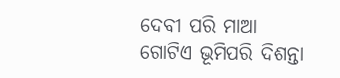ଦେବୀ ପରି ମାଆ
ଗୋଟିଏ ଭୂମିପରି ଦିଶନ୍ତା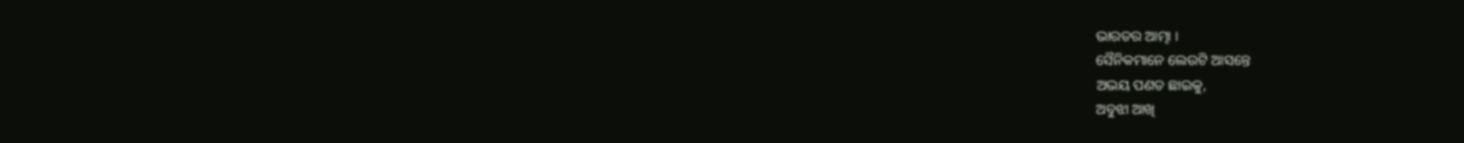ଭାରତର ଆତ୍ମା ।
ସୈନିକମାନେ ଲେଉଟି ଆସନ୍ତେ
ଅଭୟ ପଣତ ଛାଇକୁ,
ଅବୁଝା ଆଖି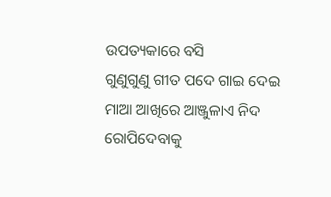ଉପତ୍ୟକାରେ ବସି
ଗୁଣୁଗୁଣୁ ଗୀତ ପଦେ ଗାଇ ଦେଇ
ମାଆ ଆଖିରେ ଆଞ୍ଜୁଳାଏ ନିଦ
ରୋପିଦେବାକୁ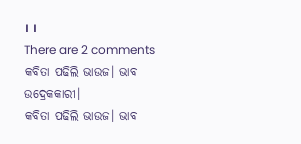। ।
There are 2 comments
କବିତା ପଢିଲି ଭାଉଜ। ଭାବ ଉଦ୍ରେକକାରୀ।
କବିତା ପଢିଲି ଭାଉଜ। ଭାବ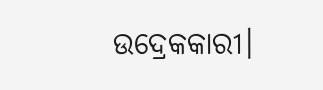ଉଦ୍ରେକକାରୀ।